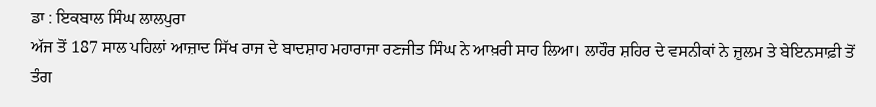ਡਾ : ਇਕਬਾਲ ਸਿੰਘ ਲਾਲਪੁਰਾ
ਅੱਜ ਤੋਂ 187 ਸਾਲ ਪਹਿਲਾਂ ਆਜ਼ਾਦ ਸਿੱਖ ਰਾਜ ਦੇ ਬਾਦਸ਼ਾਹ ਮਹਾਰਾਜਾ ਰਣਜੀਤ ਸਿੰਘ ਨੇ ਆਖ਼ਰੀ ਸਾਹ ਲਿਆ। ਲਾਹੌਰ ਸ਼ਹਿਰ ਦੇ ਵਸਨੀਕਾਂ ਨੇ ਜ਼ੁਲਮ ਤੇ ਬੇਇਨਸਾਫ਼ੀ ਤੋਂ ਤੰਗ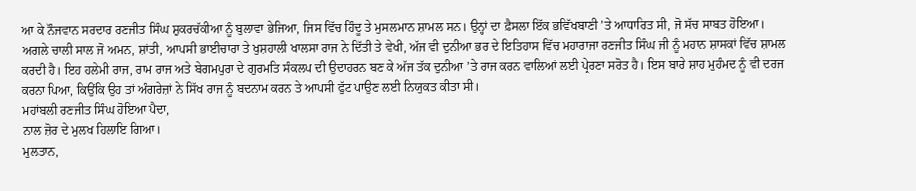ਆ ਕੇ ਨੌਜਵਾਨ ਸਰਦਾਰ ਰਣਜੀਤ ਸਿੰਘ ਸ਼ੁਕਰਚੱਕੀਆ ਨੂੰ ਬੁਲਾਵਾ ਭੇਜਿਆ, ਜਿਸ ਵਿੱਚ ਹਿੰਦੂ ਤੇ ਮੁਸਲਮਾਨ ਸ਼ਾਮਲ ਸਨ। ਉਨ੍ਹਾਂ ਦਾ ਫ਼ੈਸਲਾ ਇੱਕ ਭਵਿੱਖਬਾਣੀ ’ਤੇ ਆਧਾਰਿਤ ਸੀ, ਜੋ ਸੱਚ ਸਾਬਤ ਹੋਇਆ। ਅਗਲੇ ਚਾਲੀ ਸਾਲ ਜੋ ਅਮਨ, ਸ਼ਾਂਤੀ, ਆਪਸੀ ਭਾਈਚਾਰਾ ਤੇ ਖੁਸ਼ਹਾਲੀ ਖਾਲਸਾ ਰਾਜ ਨੇ ਦਿੱਤੀ ਤੇ ਵੇਖੀ, ਅੱਜ ਵੀ ਦੁਨੀਆ ਭਰ ਦੇ ਇਤਿਹਾਸ ਵਿੱਚ ਮਹਾਰਾਜਾ ਰਣਜੀਤ ਸਿੰਘ ਜੀ ਨੂੰ ਮਹਾਨ ਸ਼ਾਸਕਾਂ ਵਿੱਚ ਸ਼ਾਮਲ ਕਰਦੀ ਹੈ। ਇਹ ਹਲੇਮੀ ਰਾਜ, ਰਾਮ ਰਾਜ ਅਤੇ ਬੇਗਮਪੁਰਾ ਦੇ ਗੁਰਮਤਿ ਸੰਕਲਪ ਦੀ ਉਦਾਹਰਨ ਬਣ ਕੇ ਅੱਜ ਤੱਕ ਦੁਨੀਆ ’ਤੇ ਰਾਜ ਕਰਨ ਵਾਲਿਆਂ ਲਈ ਪ੍ਰੇਰਣਾ ਸਰੋਤ ਹੈ। ਇਸ ਬਾਰੇ ਸ਼ਾਹ ਮੁਹੰਮਦ ਨੂੰ ਵੀ ਦਰਜ ਕਰਨਾ ਪਿਆ, ਕਿਉਂਕਿ ਉਹ ਤਾਂ ਅੰਗਰੇਜ਼ਾਂ ਨੇ ਸਿੱਖ ਰਾਜ ਨੂੰ ਬਦਨਾਮ ਕਰਨ ਤੇ ਆਪਸੀ ਫੁੱਟ ਪਾਉਣ ਲਈ ਨਿਯੁਕਤ ਕੀਤਾ ਸੀ।
ਮਹਾਂਬਲੀ ਰਣਜੀਤ ਸਿੰਘ ਹੋਇਆ ਪੈਦਾ,
ਨਾਲ ਜ਼ੋਰ ਦੇ ਮੁਲਖ ਹਿਲਾਇ ਗਿਆ।
ਮੁਲਤਾਨ,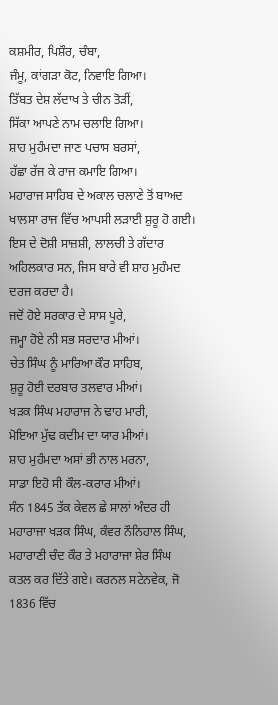ਕਸ਼ਮੀਰ, ਪਿਸ਼ੌਰ, ਚੰਬਾ,
ਜੰਮੂ, ਕਾਂਗੜਾ ਕੋਟ, ਨਿਵਾਇ ਗਿਆ।
ਤਿੱਬਤ ਦੇਸ਼ ਲੱਦਾਖ ਤੇ ਚੀਨ ਤੋੜੀਂ,
ਸਿੱਕਾ ਆਪਣੇ ਨਾਮ ਚਲਾਇ ਗਿਆ।
ਸ਼ਾਹ ਮੁਹੰਮਦਾ ਜਾਣ ਪਚਾਸ ਬਰਸਾਂ,
ਹੱਛਾ ਰੱਜ ਕੇ ਰਾਜ ਕਮਾਇ ਗਿਆ।
ਮਹਾਰਾਜ ਸਾਹਿਬ ਦੇ ਅਕਾਲ ਚਲਾਣੇ ਤੋਂ ਬਾਅਦ ਖਾਲਸਾ ਰਾਜ ਵਿੱਚ ਆਪਸੀ ਲੜਾਈ ਸ਼ੁਰੂ ਹੋ ਗਈ। ਇਸ ਦੇ ਦੋਸ਼ੀ ਸਾਜ਼ਸ਼ੀ, ਲਾਲਚੀ ਤੇ ਗੱਦਾਰ ਅਹਿਲਕਾਰ ਸਨ, ਜਿਸ ਬਾਰੇ ਵੀ ਸ਼ਾਹ ਮੁਹੰਮਦ ਦਰਜ ਕਰਦਾ ਹੈ।
ਜਦੋਂ ਹੋਏ ਸਰਕਾਰ ਦੇ ਸਾਸ ਪੂਰੇ,
ਜਮ੍ਹਾ ਹੋਏ ਨੀ ਸਭ ਸਰਦਾਰ ਮੀਆਂ।
ਚੇਤ ਸਿੰਘ ਨੂੰ ਮਾਰਿਆ ਕੌਰ ਸਾਹਿਬ,
ਸ਼ੁਰੂ ਹੋਈ ਦਰਬਾਰ ਤਲਵਾਰ ਮੀਆਂ।
ਖੜਕ ਸਿੰਘ ਮਹਾਰਾਜ ਨੇ ਢਾਹ ਮਾਰੀ,
ਮੋਇਆ ਮੁੱਢ ਕਦੀਮ ਦਾ ਯਾਰ ਮੀਆਂ।
ਸ਼ਾਹ ਮੁਹੰਮਦਾ ਅਸਾਂ ਭੀ ਨਾਲ ਮਰਨਾ,
ਸਾਡਾ ਇਹੋ ਸੀ ਕੌਲ-ਕਰਾਰ ਮੀਆਂ।
ਸੰਨ 1845 ਤੱਕ ਕੇਵਲ ਛੇ ਸਾਲਾਂ ਅੰਦਰ ਹੀ ਮਹਾਰਾਜਾ ਖੜਕ ਸਿੰਘ, ਕੰਵਰ ਨੌਨਿਹਾਲ ਸਿੰਘ, ਮਹਾਰਾਣੀ ਚੰਦ ਕੌਰ ਤੇ ਮਹਾਰਾਜਾ ਸ਼ੇਰ ਸਿੰਘ ਕਤਲ ਕਰ ਦਿੱਤੇ ਗਏ। ਕਰਨਲ ਸਟੇਨਵੇਕ, ਜੋ 1836 ਵਿੱਚ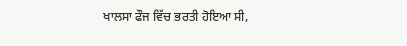ਖਾਲਸਾ ਫੌਜ ਵਿੱਚ ਭਰਤੀ ਹੋਇਆ ਸੀ,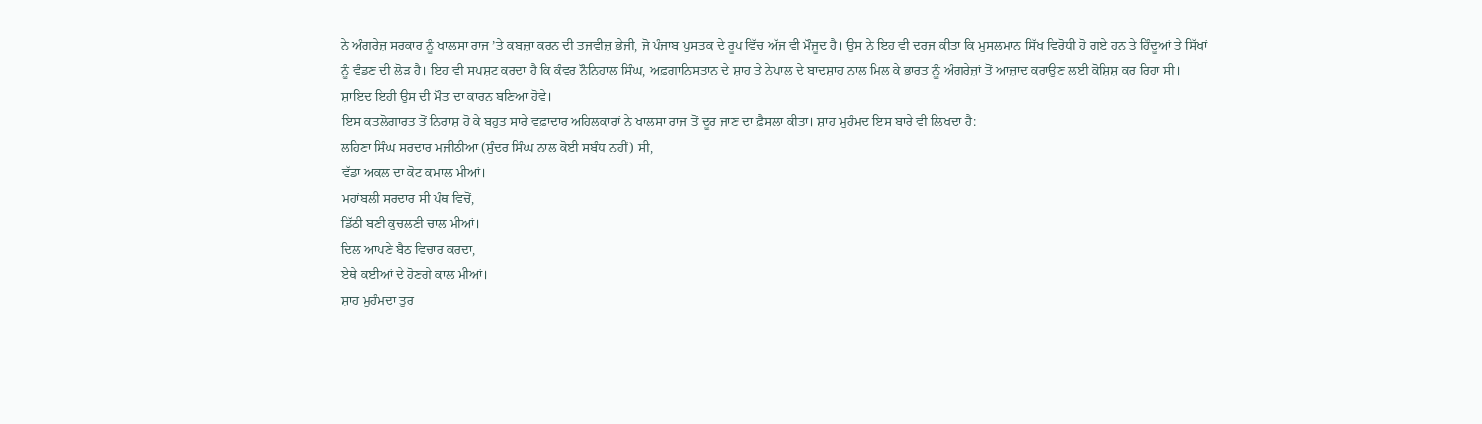ਨੇ ਅੰਗਰੇਜ਼ ਸਰਕਾਰ ਨੂੰ ਖਾਲਸਾ ਰਾਜ ’ਤੇ ਕਬਜ਼ਾ ਕਰਨ ਦੀ ਤਜਵੀਜ਼ ਭੇਜੀ, ਜੋ ਪੰਜਾਬ ਪੁਸਤਕ ਦੇ ਰੂਪ ਵਿੱਚ ਅੱਜ ਵੀ ਮੌਜੂਦ ਹੈ। ਉਸ ਨੇ ਇਹ ਵੀ ਦਰਜ ਕੀਤਾ ਕਿ ਮੁਸਲਮਾਨ ਸਿੱਖ ਵਿਰੋਧੀ ਹੋ ਗਏ ਹਨ ਤੇ ਹਿੰਦੂਆਂ ਤੇ ਸਿੱਖਾਂ ਨੂੰ ਵੰਡਣ ਦੀ ਲੋੜ ਹੈ। ਇਹ ਵੀ ਸਪਸ਼ਟ ਕਰਦਾ ਹੈ ਕਿ ਕੰਵਰ ਨੌਨਿਹਾਲ ਸਿੰਘ, ਅਫ਼ਗਾਨਿਸਤਾਨ ਦੇ ਸ਼ਾਹ ਤੇ ਨੇਪਾਲ ਦੇ ਬਾਦਸ਼ਾਹ ਨਾਲ ਮਿਲ ਕੇ ਭਾਰਤ ਨੂੰ ਅੰਗਰੇਜ਼ਾਂ ਤੋਂ ਆਜ਼ਾਦ ਕਰਾਉਣ ਲਈ ਕੋਸ਼ਿਸ਼ ਕਰ ਰਿਹਾ ਸੀ। ਸ਼ਾਇਦ ਇਹੀ ਉਸ ਦੀ ਮੌਤ ਦਾ ਕਾਰਨ ਬਣਿਆ ਹੋਵੇ।
ਇਸ ਕਤਲੋਗਾਰਤ ਤੋਂ ਨਿਰਾਸ਼ ਹੋ ਕੇ ਬਹੁਤ ਸਾਰੇ ਵਫ਼ਾਦਾਰ ਅਹਿਲਕਾਰਾਂ ਨੇ ਖਾਲਸਾ ਰਾਜ ਤੋਂ ਦੂਰ ਜਾਣ ਦਾ ਫ਼ੈਸਲਾ ਕੀਤਾ। ਸ਼ਾਹ ਮੁਹੰਮਦ ਇਸ ਬਾਰੇ ਵੀ ਲਿਖਦਾ ਹੈ:
ਲਹਿਣਾ ਸਿੰਘ ਸਰਦਾਰ ਮਜੀਠੀਆ (ਸੁੰਦਰ ਸਿੰਘ ਨਾਲ ਕੋਈ ਸਬੰਧ ਨਹੀਂ) ਸੀ,
ਵੱਡਾ ਅਕਲ ਦਾ ਕੋਟ ਕਮਾਲ ਮੀਆਂ।
ਮਹਾਂਬਲੀ ਸਰਦਾਰ ਸੀ ਪੰਥ ਵਿਚੋਂ,
ਡਿੱਠੀ ਬਣੀ ਕੁਚਲਣੀ ਚਾਲ ਮੀਆਂ।
ਦਿਲ ਆਪਣੇ ਬੈਠ ਵਿਚਾਰ ਕਰਦਾ,
ਏਥੇ ਕਈਆਂ ਦੇ ਹੋਣਗੇ ਕਾਲ ਮੀਆਂ।
ਸ਼ਾਹ ਮੁਹੰਮਦਾ ਤੁਰ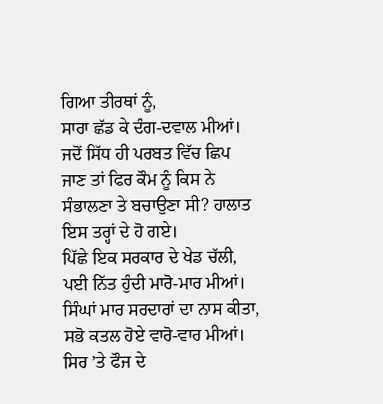ਗਿਆ ਤੀਰਥਾਂ ਨੂੰ,
ਸਾਰਾ ਛੱਡ ਕੇ ਦੰਗ-ਦਵਾਲ ਮੀਆਂ।
ਜਦੋਂ ਸਿੱਧ ਹੀ ਪਰਬਤ ਵਿੱਚ ਛਿਪ ਜਾਣ ਤਾਂ ਫਿਰ ਕੌਮ ਨੂੰ ਕਿਸ ਨੇ ਸੰਭਾਲਣਾ ਤੇ ਬਚਾਉਣਾ ਸੀ? ਹਾਲਾਤ ਇਸ ਤਰ੍ਹਾਂ ਦੇ ਹੋ ਗਏ।
ਪਿੱਛੇ ਇਕ ਸਰਕਾਰ ਦੇ ਖੇਡ ਚੱਲੀ,
ਪਈ ਨਿੱਤ ਹੁੰਦੀ ਮਾਰੋ-ਮਾਰ ਮੀਆਂ।
ਸਿੰਘਾਂ ਮਾਰ ਸਰਦਾਰਾਂ ਦਾ ਨਾਸ ਕੀਤਾ,
ਸਭੋ ਕਤਲ ਹੋਏ ਵਾਰੋ-ਵਾਰ ਮੀਆਂ।
ਸਿਰ ’ਤੇ ਫੌਜ ਦੇ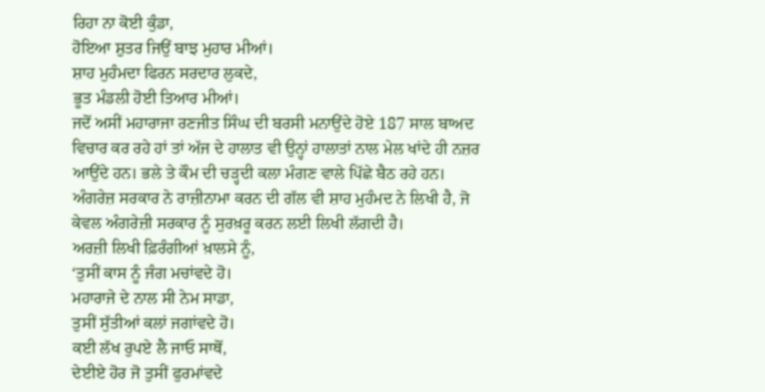ਰਿਹਾ ਨਾ ਕੋਈ ਕੁੰਡਾ,
ਹੋਇਆ ਸ਼ੁਤਰ ਜਿਉਂ ਬਾਝ ਮੁਹਾਰ ਮੀਆਂ।
ਸ਼ਾਹ ਮੁਹੰਮਦਾ ਫਿਰਨ ਸਰਦਾਰ ਲੁਕਦੇ,
ਭੂਤ ਮੰਡਲੀ ਹੋਈ ਤਿਆਰ ਮੀਆਂ।
ਜਦੋਂ ਅਸੀਂ ਮਹਾਰਾਜਾ ਰਣਜੀਤ ਸਿੰਘ ਦੀ ਬਰਸੀ ਮਨਾਉਂਦੇ ਹੋਏ 187 ਸਾਲ ਬਾਅਦ ਵਿਚਾਰ ਕਰ ਰਹੇ ਹਾਂ ਤਾਂ ਅੱਜ ਦੇ ਹਾਲਾਤ ਵੀ ਉਨ੍ਹਾਂ ਹਾਲਾਤਾਂ ਨਾਲ ਮੇਲ ਖਾਂਦੇ ਹੀ ਨਜ਼ਰ ਆਉਂਦੇ ਹਨ। ਭਲੇ ਤੇ ਕੌਮ ਦੀ ਚੜ੍ਹਦੀ ਕਲਾ ਮੰਗਣ ਵਾਲੇ ਪਿੱਛੇ ਬੈਠ ਰਹੇ ਹਨ।
ਅੰਗਰੇਜ਼ ਸਰਕਾਰ ਨੇ ਰਾਜ਼ੀਨਾਮਾ ਕਰਨ ਦੀ ਗੱਲ ਵੀ ਸ਼ਾਹ ਮੁਹੰਮਦ ਨੇ ਲਿਖੀ ਹੈ, ਜੋ ਕੇਵਲ ਅੰਗਰੇਜ਼ੀ ਸਰਕਾਰ ਨੂੰ ਸੁਰਖ਼ਰੂ ਕਰਨ ਲਈ ਲਿਖੀ ਲੱਗਦੀ ਹੈ।
ਅਰਜ਼ੀ ਲਿਖੀ ਫ਼ਿਰੰਗੀਆਂ ਖ਼ਾਲਸੇ ਨੂੰ,
‘ਤੁਸੀਂ ਕਾਸ ਨੂੰ ਜੰਗ ਮਚਾਂਵਦੇ ਹੋ।
ਮਹਾਰਾਜੇ ਦੇ ਨਾਲ ਸੀ ਨੇਮ ਸਾਡਾ,
ਤੁਸੀਂ ਸੁੱਤੀਆਂ ਕਲਾਂ ਜਗਾਂਵਦੇ ਹੋ।
ਕਈ ਲੱਖ ਰੁਪਏ ਲੈ ਜਾਓ ਸਾਥੋਂ,
ਦੇਈਏ ਹੋਰ ਜੋ ਤੁਸੀਂ ਫੁਰਮਾਂਵਦੇ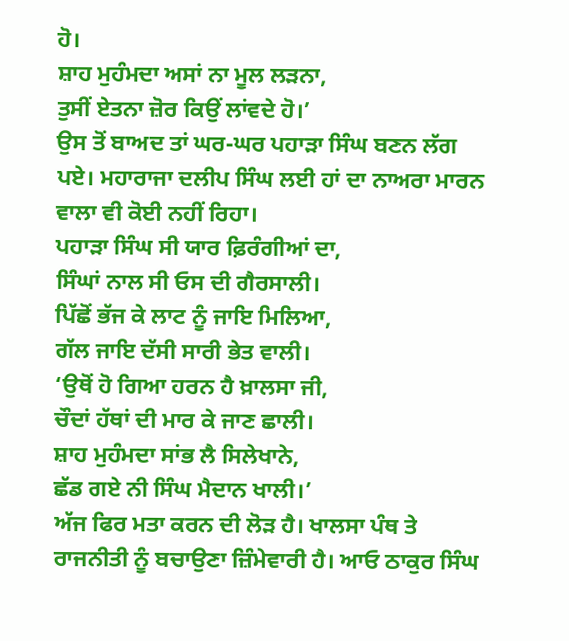ਹੋ।
ਸ਼ਾਹ ਮੁਹੰਮਦਾ ਅਸਾਂ ਨਾ ਮੂਲ ਲੜਨਾ,
ਤੁਸੀਂ ਏਤਨਾ ਜ਼ੋਰ ਕਿਉਂ ਲਾਂਵਦੇ ਹੋ।’
ਉਸ ਤੋਂ ਬਾਅਦ ਤਾਂ ਘਰ-ਘਰ ਪਹਾੜਾ ਸਿੰਘ ਬਣਨ ਲੱਗ ਪਏ। ਮਹਾਰਾਜਾ ਦਲੀਪ ਸਿੰਘ ਲਈ ਹਾਂ ਦਾ ਨਾਅਰਾ ਮਾਰਨ ਵਾਲਾ ਵੀ ਕੋਈ ਨਹੀਂ ਰਿਹਾ।
ਪਹਾੜਾ ਸਿੰਘ ਸੀ ਯਾਰ ਫ਼ਿਰੰਗੀਆਂ ਦਾ,
ਸਿੰਘਾਂ ਨਾਲ ਸੀ ਓਸ ਦੀ ਗੈਰਸਾਲੀ।
ਪਿੱਛੋਂ ਭੱਜ ਕੇ ਲਾਟ ਨੂੰ ਜਾਇ ਮਿਲਿਆ,
ਗੱਲ ਜਾਇ ਦੱਸੀ ਸਾਰੀ ਭੇਤ ਵਾਲੀ।
‘ਉਥੋਂ ਹੋ ਗਿਆ ਹਰਨ ਹੈ ਖ਼ਾਲਸਾ ਜੀ,
ਚੌਦਾਂ ਹੱਥਾਂ ਦੀ ਮਾਰ ਕੇ ਜਾਣ ਛਾਲੀ।
ਸ਼ਾਹ ਮੁਹੰਮਦਾ ਸਾਂਭ ਲੈ ਸਿਲੇਖਾਨੇ,
ਛੱਡ ਗਏ ਨੀ ਸਿੰਘ ਮੈਦਾਨ ਖਾਲੀ।’
ਅੱਜ ਫਿਰ ਮਤਾ ਕਰਨ ਦੀ ਲੋੜ ਹੈ। ਖਾਲਸਾ ਪੰਥ ਤੇ ਰਾਜਨੀਤੀ ਨੂੰ ਬਚਾਉਣਾ ਜ਼ਿੰਮੇਵਾਰੀ ਹੈ। ਆਓ ਠਾਕੁਰ ਸਿੰਘ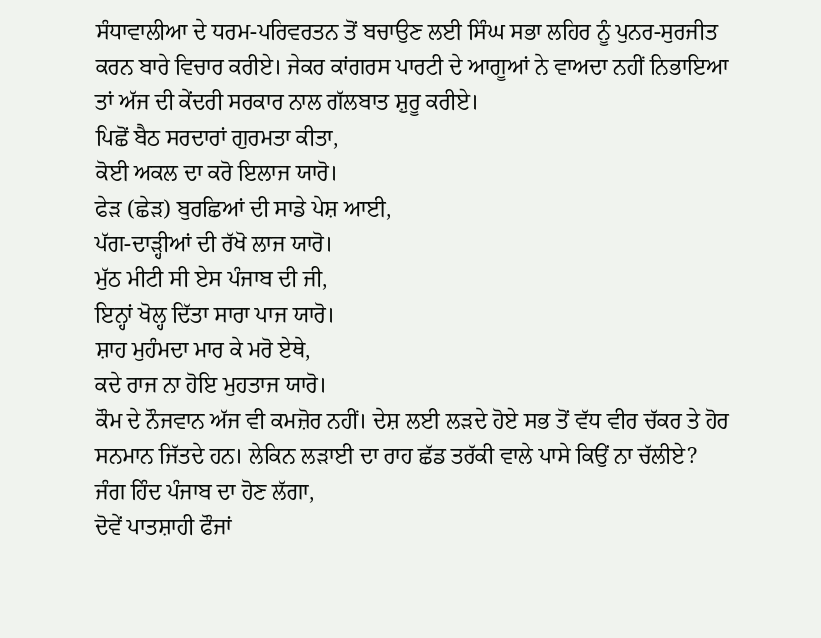ਸੰਧਾਵਾਲੀਆ ਦੇ ਧਰਮ-ਪਰਿਵਰਤਨ ਤੋਂ ਬਚਾਉਣ ਲਈ ਸਿੰਘ ਸਭਾ ਲਹਿਰ ਨੂੰ ਪੁਨਰ-ਸੁਰਜੀਤ ਕਰਨ ਬਾਰੇ ਵਿਚਾਰ ਕਰੀਏ। ਜੇਕਰ ਕਾਂਗਰਸ ਪਾਰਟੀ ਦੇ ਆਗੂਆਂ ਨੇ ਵਾਅਦਾ ਨਹੀਂ ਨਿਭਾਇਆ ਤਾਂ ਅੱਜ ਦੀ ਕੇਂਦਰੀ ਸਰਕਾਰ ਨਾਲ ਗੱਲਬਾਤ ਸ਼ੁਰੂ ਕਰੀਏ।
ਪਿਛੋਂ ਬੈਠ ਸਰਦਾਰਾਂ ਗੁਰਮਤਾ ਕੀਤਾ,
ਕੋਈ ਅਕਲ ਦਾ ਕਰੋ ਇਲਾਜ ਯਾਰੋ।
ਫੇੜ (ਛੇੜ) ਬੁਰਛਿਆਂ ਦੀ ਸਾਡੇ ਪੇਸ਼ ਆਈ,
ਪੱਗ-ਦਾੜ੍ਹੀਆਂ ਦੀ ਰੱਖੋ ਲਾਜ ਯਾਰੋ।
ਮੁੱਠ ਮੀਟੀ ਸੀ ਏਸ ਪੰਜਾਬ ਦੀ ਜੀ,
ਇਨ੍ਹਾਂ ਖੋਲ੍ਹ ਦਿੱਤਾ ਸਾਰਾ ਪਾਜ ਯਾਰੋ।
ਸ਼ਾਹ ਮੁਹੰਮਦਾ ਮਾਰ ਕੇ ਮਰੋ ਏਥੇ,
ਕਦੇ ਰਾਜ ਨਾ ਹੋਇ ਮੁਹਤਾਜ ਯਾਰੋ।
ਕੌਮ ਦੇ ਨੌਜਵਾਨ ਅੱਜ ਵੀ ਕਮਜ਼ੋਰ ਨਹੀਂ। ਦੇਸ਼ ਲਈ ਲੜਦੇ ਹੋਏ ਸਭ ਤੋਂ ਵੱਧ ਵੀਰ ਚੱਕਰ ਤੇ ਹੋਰ ਸਨਮਾਨ ਜਿੱਤਦੇ ਹਨ। ਲੇਕਿਨ ਲੜਾਈ ਦਾ ਰਾਹ ਛੱਡ ਤਰੱਕੀ ਵਾਲੇ ਪਾਸੇ ਕਿਉਂ ਨਾ ਚੱਲੀਏ?
ਜੰਗ ਹਿੰਦ ਪੰਜਾਬ ਦਾ ਹੋਣ ਲੱਗਾ,
ਦੋਵੇਂ ਪਾਤਸ਼ਾਹੀ ਫੌਜਾਂ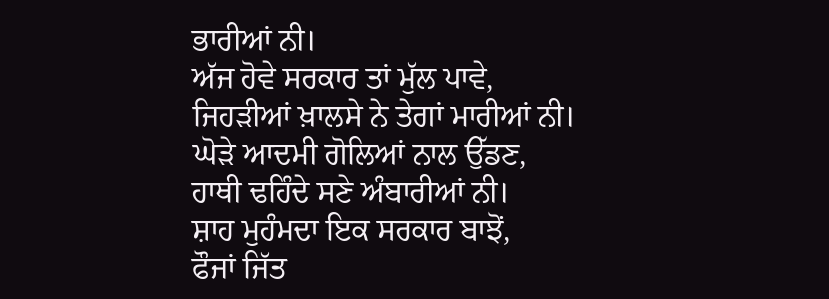ਭਾਰੀਆਂ ਨੀ।
ਅੱਜ ਹੋਵੇ ਸਰਕਾਰ ਤਾਂ ਮੁੱਲ ਪਾਵੇ,
ਜਿਹੜੀਆਂ ਖ਼ਾਲਸੇ ਨੇ ਤੇਗਾਂ ਮਾਰੀਆਂ ਨੀ।
ਘੋੜੇ ਆਦਮੀ ਗੋਲਿਆਂ ਨਾਲ ਉੱਡਣ,
ਹਾਥੀ ਢਹਿੰਦੇ ਸਣੇ ਅੰਬਾਰੀਆਂ ਨੀ।
ਸ਼ਾਹ ਮੁਹੰਮਦਾ ਇਕ ਸਰਕਾਰ ਬਾਝੋਂ,
ਫੌਜਾਂ ਜਿੱਤ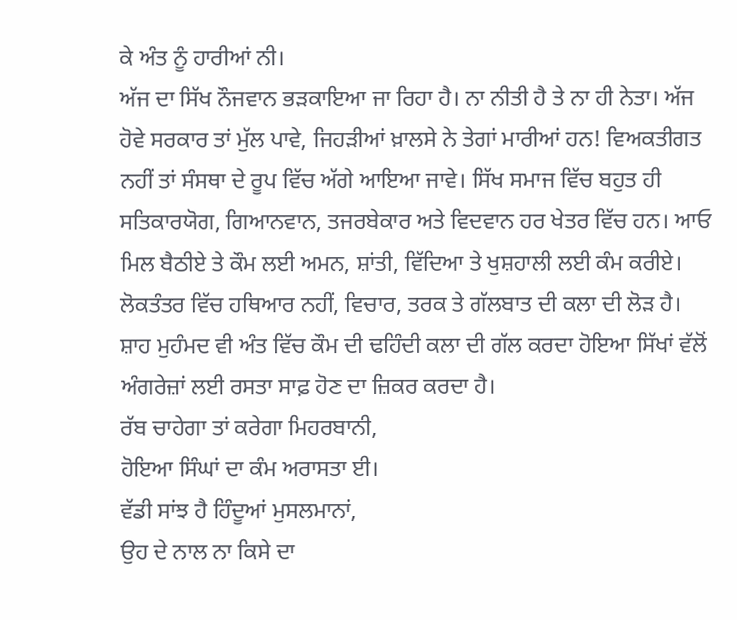ਕੇ ਅੰਤ ਨੂੰ ਹਾਰੀਆਂ ਨੀ।
ਅੱਜ ਦਾ ਸਿੱਖ ਨੌਜਵਾਨ ਭੜਕਾਇਆ ਜਾ ਰਿਹਾ ਹੈ। ਨਾ ਨੀਤੀ ਹੈ ਤੇ ਨਾ ਹੀ ਨੇਤਾ। ਅੱਜ ਹੋਵੇ ਸਰਕਾਰ ਤਾਂ ਮੁੱਲ ਪਾਵੇ, ਜਿਹੜੀਆਂ ਖ਼ਾਲਸੇ ਨੇ ਤੇਗਾਂ ਮਾਰੀਆਂ ਹਨ! ਵਿਅਕਤੀਗਤ ਨਹੀਂ ਤਾਂ ਸੰਸਥਾ ਦੇ ਰੂਪ ਵਿੱਚ ਅੱਗੇ ਆਇਆ ਜਾਵੇ। ਸਿੱਖ ਸਮਾਜ ਵਿੱਚ ਬਹੁਤ ਹੀ ਸਤਿਕਾਰਯੋਗ, ਗਿਆਨਵਾਨ, ਤਜਰਬੇਕਾਰ ਅਤੇ ਵਿਦਵਾਨ ਹਰ ਖੇਤਰ ਵਿੱਚ ਹਨ। ਆਓ ਮਿਲ ਬੈਠੀਏ ਤੇ ਕੌਮ ਲਈ ਅਮਨ, ਸ਼ਾਂਤੀ, ਵਿੱਦਿਆ ਤੇ ਖੁਸ਼ਹਾਲੀ ਲਈ ਕੰਮ ਕਰੀਏ। ਲੋਕਤੰਤਰ ਵਿੱਚ ਹਥਿਆਰ ਨਹੀਂ, ਵਿਚਾਰ, ਤਰਕ ਤੇ ਗੱਲਬਾਤ ਦੀ ਕਲਾ ਦੀ ਲੋੜ ਹੈ।
ਸ਼ਾਹ ਮੁਹੰਮਦ ਵੀ ਅੰਤ ਵਿੱਚ ਕੌਮ ਦੀ ਢਹਿੰਦੀ ਕਲਾ ਦੀ ਗੱਲ ਕਰਦਾ ਹੋਇਆ ਸਿੱਖਾਂ ਵੱਲੋਂ ਅੰਗਰੇਜ਼ਾਂ ਲਈ ਰਸਤਾ ਸਾਫ਼ ਹੋਣ ਦਾ ਜ਼ਿਕਰ ਕਰਦਾ ਹੈ।
ਰੱਬ ਚਾਹੇਗਾ ਤਾਂ ਕਰੇਗਾ ਮਿਹਰਬਾਨੀ,
ਹੋਇਆ ਸਿੰਘਾਂ ਦਾ ਕੰਮ ਅਰਾਸਤਾ ਈ।
ਵੱਡੀ ਸਾਂਝ ਹੈ ਹਿੰਦੂਆਂ ਮੁਸਲਮਾਨਾਂ,
ਉਹ ਦੇ ਨਾਲ ਨਾ ਕਿਸੇ ਦਾ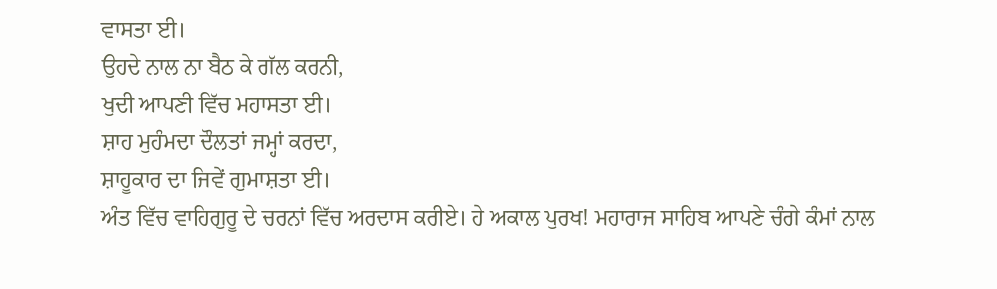ਵਾਸਤਾ ਈ।
ਉਹਦੇ ਨਾਲ ਨਾ ਬੈਠ ਕੇ ਗੱਲ ਕਰਨੀ,
ਖੁਦੀ ਆਪਣੀ ਵਿੱਚ ਮਹਾਸਤਾ ਈ।
ਸ਼ਾਹ ਮੁਹੰਮਦਾ ਦੌਲਤਾਂ ਜਮ੍ਹਾਂ ਕਰਦਾ,
ਸ਼ਾਹੂਕਾਰ ਦਾ ਜਿਵੇਂ ਗੁਮਾਸ਼ਤਾ ਈ।
ਅੰਤ ਵਿੱਚ ਵਾਹਿਗੁਰੂ ਦੇ ਚਰਨਾਂ ਵਿੱਚ ਅਰਦਾਸ ਕਰੀਏ। ਹੇ ਅਕਾਲ ਪੁਰਖ! ਮਹਾਰਾਜ ਸਾਹਿਬ ਆਪਣੇ ਚੰਗੇ ਕੰਮਾਂ ਨਾਲ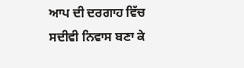ਆਪ ਦੀ ਦਰਗਾਹ ਵਿੱਚ ਸਦੀਵੀ ਨਿਵਾਸ ਬਣਾ ਕੇ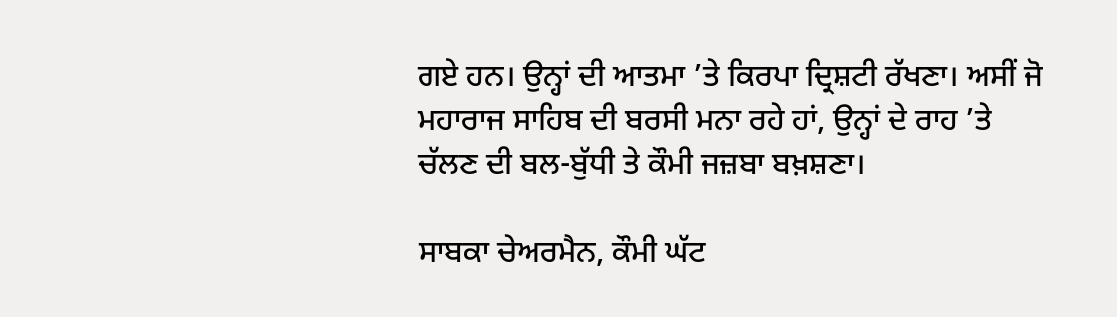ਗਏ ਹਨ। ਉਨ੍ਹਾਂ ਦੀ ਆਤਮਾ ’ਤੇ ਕਿਰਪਾ ਦ੍ਰਿਸ਼ਟੀ ਰੱਖਣਾ। ਅਸੀਂ ਜੋ ਮਹਾਰਾਜ ਸਾਹਿਬ ਦੀ ਬਰਸੀ ਮਨਾ ਰਹੇ ਹਾਂ, ਉਨ੍ਹਾਂ ਦੇ ਰਾਹ ’ਤੇ ਚੱਲਣ ਦੀ ਬਲ-ਬੁੱਧੀ ਤੇ ਕੌਮੀ ਜਜ਼ਬਾ ਬਖ਼ਸ਼ਣਾ।

ਸਾਬਕਾ ਚੇਅਰਮੈਨ, ਕੌਮੀ ਘੱਟ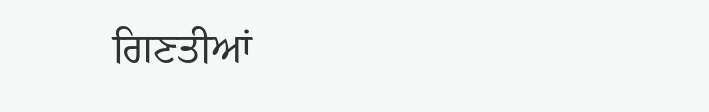ਗਿਣਤੀਆਂ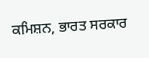ਕਮਿਸ਼ਨ, ਭਾਰਤ ਸਰਕਾਰ